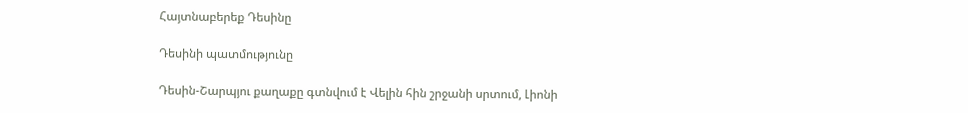Հայտնաբերեք Դեսինը

Դեսինի պատմությունը

Դեսին-Շարպյու քաղաքը գտնվում է Վելին հին շրջանի սրտում, Լիոնի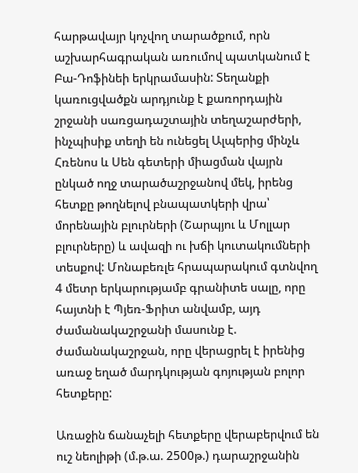հարթավայր կոչվող տարածքում, որն աշխարհագրական առումով պատկանում է Բա-Դոֆինեի երկրամասին: Տեղանքի կառուցվածքն արդյունք է քառորդային շրջանի սառցադաշտային տեղաշարժերի, ինչպիսիք տեղի են ունեցել Ալպերից մինչև Հռենոս և Սեն գետերի միացման վայրն ընկած ողջ տարածաշրջանով մեկ, իրենց հետքը թողնելով բնապատկերի վրա՝ մորենային բլուրների (Շարպյու և Մոլլար բլուրները) և ավազի ու խճի կուտակումների տեսքով: Մոնաբեռլե հրապարակում գտնվող 4 մետր երկարությամբ գրանիտե սալը, որը հայտնի է Պյեռ-Ֆրիտ անվամբ, այդ ժամանակաշրջանի մասունք է. ժամանակաշրջան, որը վերացրել է իրենից առաջ եղած մարդկության գոյության բոլոր հետքերը:

Առաջին ճանաչելի հետքերը վերաբերվում են ուշ նեոլիթի (մ.թ.ա. 2500թ.) դարաշրջանին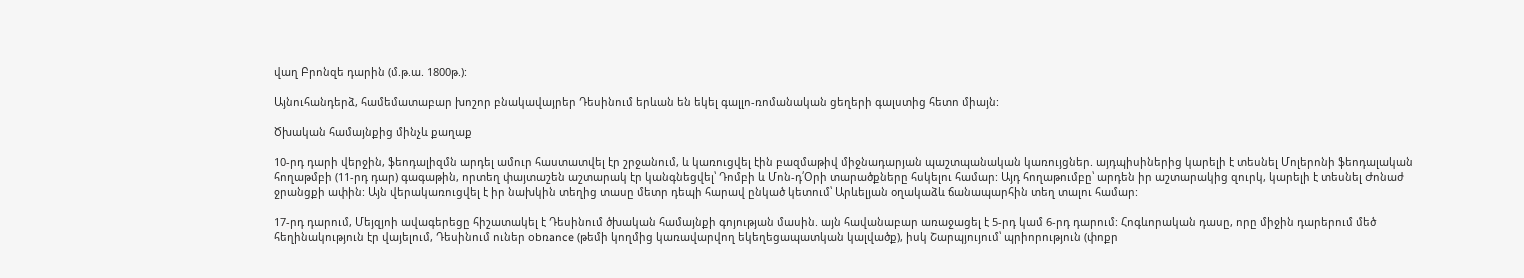վաղ Բրոնզե դարին (մ.թ.ա. 1800թ.):

Այնուհանդերձ, համեմատաբար խոշոր բնակավայրեր Դեսինում երևան են եկել գալլո-ռոմանական ցեղերի գալստից հետո միայն:

Ծխական համայնքից մինչև քաղաք

10-րդ դարի վերջին, ֆեոդալիզմն արդել ամուր հաստատվել էր շրջանում, և կառուցվել էին բազմաթիվ միջնադարյան պաշտպանական կառույցներ. այդպիսիներից կարելի է տեսնել Մոլերոնի ֆեոդալական հողաթմբի (11-րդ դար) գագաթին, որտեղ փայտաշեն աշտարակ էր կանգնեցվել՝ Դոմբի և Մոն-դ՛Օրի տարածքները հսկելու համար: Այդ հողաթումբը՝ արդեն իր աշտարակից զուրկ, կարելի է տեսնել Ժոնաժ ջրանցքի ափին: Այն վերակառուցվել է իր նախկին տեղից տասը մետր դեպի հարավ ընկած կետում՝ Արևելյան օղակաձև ճանապարհին տեղ տալու համար:

17-րդ դարում, Մեյզյոի ավագերեցը հիշատակել է Դեսինում ծխական համայնքի գոյության մասին. այն հավանաբար առաջացել է 5-րդ կամ 6-րդ դարում: Հոգևորական դասը, որը միջին դարերում մեծ հեղինակություն էր վայելում, Դեսինում ուներ obռance (թեմի կողմից կառավարվող եկեղեցապատկան կալվածք), իսկ Շարպյույում՝ պրիորություն (փոքր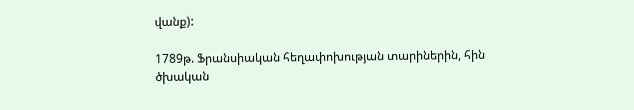վանք):

1789թ. Ֆրանսիական հեղափոխության տարիներին, հին ծխական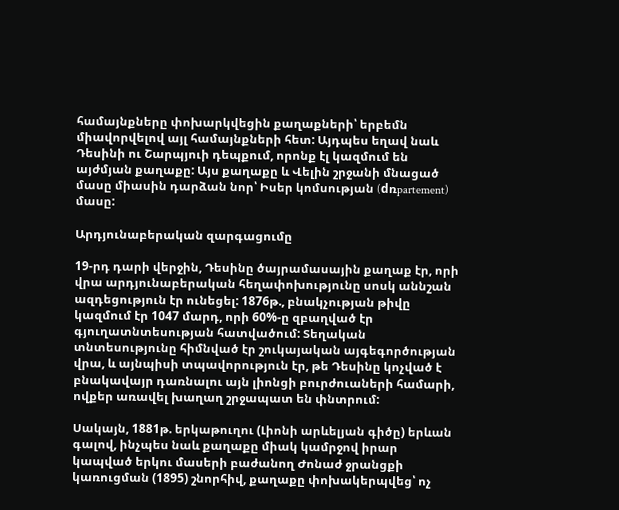համայնքները փոխարկվեցին քաղաքների՝ երբեմն միավորվելով այլ համայնքների հետ: Այդպես եղավ նաև Դեսինի ու Շարպյուի դեպքում, որոնք էլ կազմում են այժմյան քաղաքը: Այս քաղաքը և Վելին շրջանի մնացած մասը միասին դարձան նոր՝ Իսեր կոմսության (dռpartement) մասը:

Արդյունաբերական զարգացումը

19-րդ դարի վերջին, Դեսինը ծայրամասային քաղաք էր, որի վրա արդյունաբերական հեղափոխությունը սոսկ աննշան ազդեցություն էր ունեցել: 1876թ., բնակչության թիվը կազմում էր 1047 մարդ, որի 60%-ը զբաղված էր գյուղատնտեսության հատվածում: Տեղական տնտեսությունը հիմնված էր շուկայական այգեգործության վրա, և այնպիսի տպավորություն էր, թե Դեսինը կոչված է բնակավայր դառնալու այն լիոնցի բուրժուաների համարի, ովքեր առավել խաղաղ շրջապատ են փնտրում:

Սակայն, 1881թ. երկաթուղու (Լիոնի արևելյան գիծը) երևան գալով, ինչպես նաև քաղաքը միակ կամրջով իրար կապված երկու մասերի բաժանող Ժոնաժ ջրանցքի կառուցման (1895) շնորհիվ, քաղաքը փոխակերպվեց՝ ոչ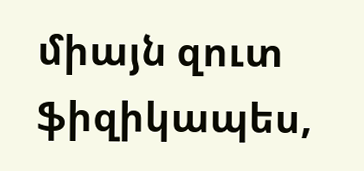միայն զուտ ֆիզիկապես,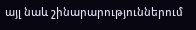այլ նաև շինարարություններում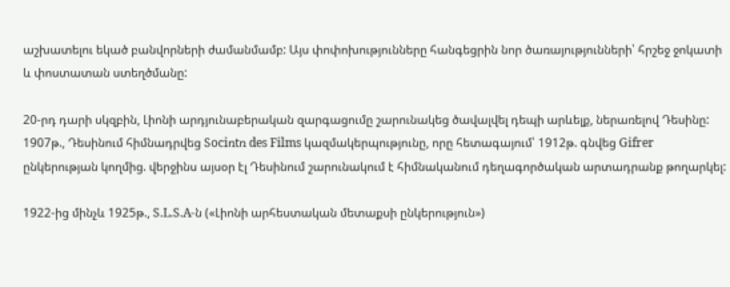աշխատելու եկած բանվորների ժամանմամբ: Այս փոփոխությունները հանգեցրին նոր ծառայությունների՝ հրշեջ ջոկատի և փոստատան ստեղծմանը:

20-րդ դարի սկզբին, Լիոնի արդյունաբերական զարգացումը շարունակեց ծավալվել դեպի արևելք, ներառելով Դեսինը: 1907թ., Դեսինում հիմնադրվեց Sociռtռ des Films կազմակերպությունը, որը հետագայում՝ 1912թ. գնվեց Gifrer ընկերության կողմից. վերջինս այսօր էլ Դեսինում շարունակում է հիմնականում դեղագործական արտադրանք թողարկել:

1922-ից մինչև 1925թ., S.L.S.A-ն («Լիոնի արհեստական մետաքսի ընկերություն»)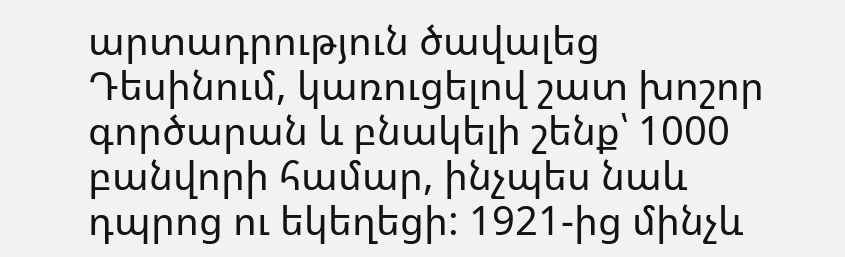արտադրություն ծավալեց Դեսինում, կառուցելով շատ խոշոր գործարան և բնակելի շենք՝ 1000 բանվորի համար, ինչպես նաև դպրոց ու եկեղեցի: 1921-ից մինչև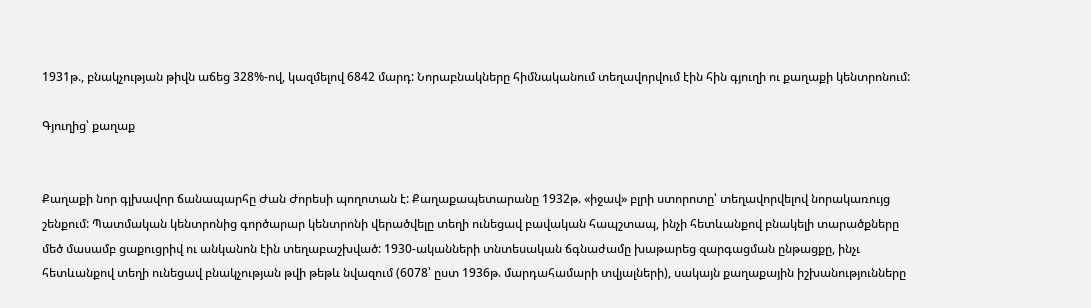1931թ., բնակչության թիվն աճեց 328%-ով, կազմելով 6842 մարդ: Նորաբնակները հիմնականում տեղավորվում էին հին գյուղի ու քաղաքի կենտրոնում:

Գյուղից՝ քաղաք


Քաղաքի նոր գլխավոր ճանապարհը Ժան Ժորեսի պողոտան է: Քաղաքապետարանը 1932թ. «իջավ» բլրի ստորոտը՝ տեղավորվելով նորակառույց շենքում: Պատմական կենտրոնից գործարար կենտրոնի վերածվելը տեղի ունեցավ բավական հապշտապ, ինչի հետևանքով բնակելի տարածքները մեծ մասամբ ցաքուցրիվ ու անկանոն էին տեղաբաշխված: 1930-ականների տնտեսական ճգնաժամը խաթարեց զարգացման ընթացքը, ինչւ հետևանքով տեղի ունեցավ բնակչության թվի թեթև նվազում (6078՝ ըստ 1936թ. մարդահամարի տվյալների), սակայն քաղաքային իշխանությունները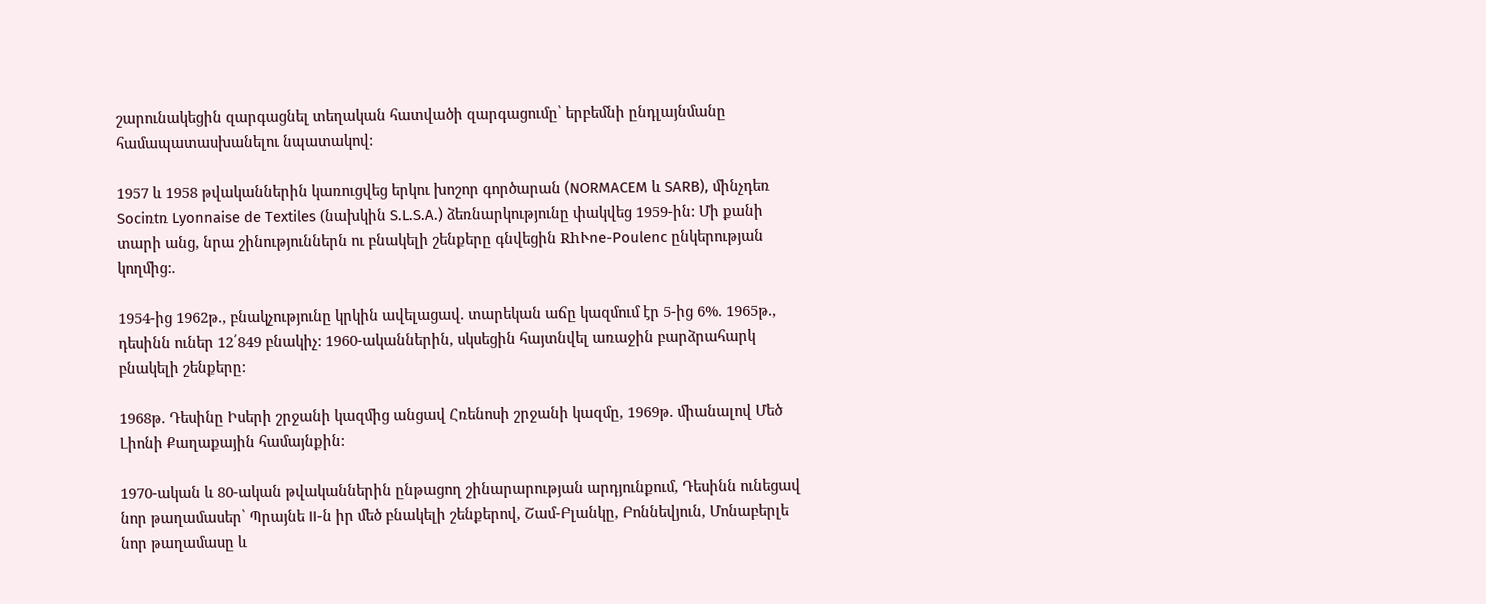շարունակեցին զարգացնել տեղական հատվածի զարգացումը՝ երբեմնի ընդլայնմանը համապատասխանելու նպատակով:

1957 և 1958 թվականներին կառուցվեց երկու խոշոր գործարան (NORMACEM և SARB), մինչդեռ Sociռtռ Lyonnaise de Textiles (նախկին S.L.S.A.) ձեռնարկությունը փակվեց 1959-ին: Մի քանի տարի անց, նրա շինություններն ու բնակելի շենքերը գնվեցին RhՒne-Poulenc ընկերության կողմից:.

1954-ից 1962թ., բնակչությունը կրկին ավելացավ. տարեկան աճը կազմում էր 5-ից 6%. 1965թ., դեսինն ուներ 12՛849 բնակիչ: 1960-ականներին, սկսեցին հայտնվել առաջին բարձրահարկ բնակելի շենքերը:

1968թ. Դեսինը Իսերի շրջանի կազմից անցավ Հռենոսի շրջանի կազմը, 1969թ. միանալով Մեծ Լիոնի Քաղաքային համայնքին:

1970-ական և 80-ական թվականներին ընթացող շինարարության արդյունքում, Դեսինն ունեցավ նոր թաղամասեր՝ Պրայնե II-ն իր մեծ բնակելի շենքերով, Շամ-Բլանկը, Բոննեվյուն, Մոնաբերլե նոր թաղամասը և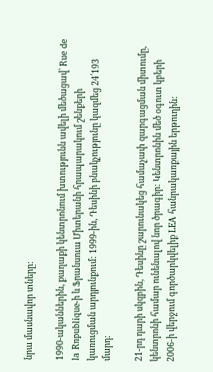նրա մասնավոր տները:

1990-ականներին, քաղաքի կենտրոնում խտությունն ավելի մեծացավ՝ Rue de la Rռpublique-ի և Ֆրանսուա Միտերանի հրապարակում շենքերի կառուցման արդյունքում: 1999-ին, Դեսինի բնակչությունը կազմեց 24՛193 մարդ:

21-րդ դարի սկզբին, Դեսինը շարունակեց համաչափ զարգացման միտումը, կենտրոնի համար ունենալով նոր ծրագիր: Կենտրոնին մեծ օգուտ կբերի 2006-ի վերջում գործարկվելիք LEA հանրակառքային երթուղին: